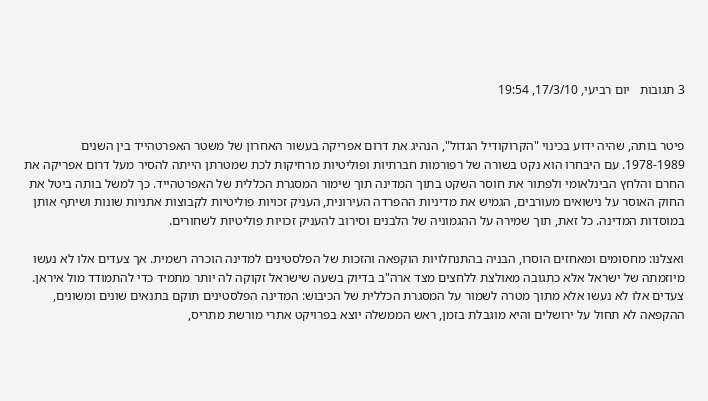3 תגובות   יום רביעי, 17/3/10, 19:54


פיטר בותה, שהיה ידוע בכינוי "הקרוקודיל הגדול", הנהיג את דרום אפריקה בעשור האחרון של משטר האפרטהייד בין השנים 1978-1989. עם היבחרו הוא נקט בשורה של רפורמות חברתיות ופוליטיות מרחיקות לכת שמטרתן הייתה להסיר מעל דרום אפריקה את החרם והלחץ הבינלאומי ולפתור את חוסר השקט בתוך המדינה תוך שימור המסגרת הכללית של האפרטהייד. כך למשל בותה ביטל את החוק האוסר על נישואים מעורבים, הגמיש את מדיניות ההפרדה העירונית, העניק זכויות פוליטיות לקבוצות אתניות שונות ושיתף אותן במוסדות המדינה. כל זאת, תוך שמירה על ההגמוניה של הלבנים וסירוב להעניק זכויות פוליטיות לשחורים.

ואצלנו: מחסומים ומאחזים הוסרו, הבניה בהתנחלויות הוקפאה והזכות של הפלסטינים למדינה הוכרה רשמית. אך צעדים אלו לא נעשו מיוזמתה של ישראל אלא כתגובה מאולצת ללחצים מצד ארה"ב בדיוק בשעה שישראל זקוקה לה יותר מתמיד כדי להתמודד מול איראן. צעדים אלו לא נעשו אלא מתוך מטרה לשמור על המסגרת הכללית של הכיבוש: המדינה הפלסטינים תוקם בתנאים שונים ומשונים, ההקפאה לא תחול על ירושלים והיא מוגבלת בזמן, ראש הממשלה יוצא בפרויקט אתרי מורשת מתריס,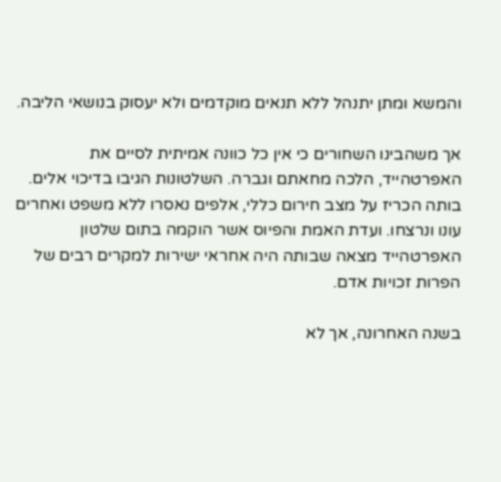והמשא ומתן יתנהל ללא תנאים מוקדמים ולא יעסוק בנושאי הליבה.

אך משהבינו השחורים כי אין כל כוונה אמיתית לסיים את האפרטהייד, הלכה מחאתם וגברה. השלטונות הגיבו בדיכוי אלים. בותה הכריז על מצב חירום כללי, אלפים נאסרו ללא משפט ואחרים עונו ונרצחו. ועדת האמת והפיוס אשר הוקמה בתום שלטון האפרטהייד מצאה שבותה היה אחראי ישירות למקרים רבים של הפרות זכויות אדם.

בשנה האחרונה, אך לא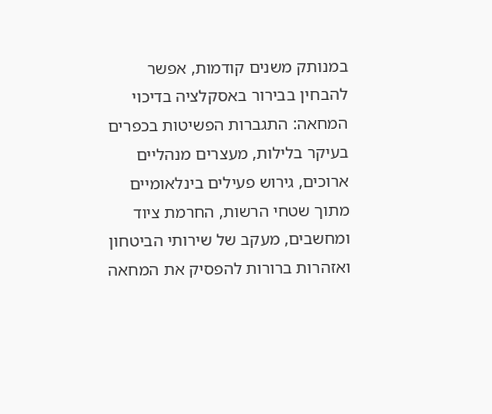במנותק משנים קודמות, אפשר להבחין בבירור באסקלציה בדיכוי המחאה: התגברות הפשיטות בכפרים בעיקר בלילות, מעצרים מנהליים ארוכים, גירוש פעילים בינלאומיים מתוך שטחי הרשות, החרמת ציוד ומחשבים, מעקב של שירותי הביטחון ואזהרות ברורות להפסיק את המחאה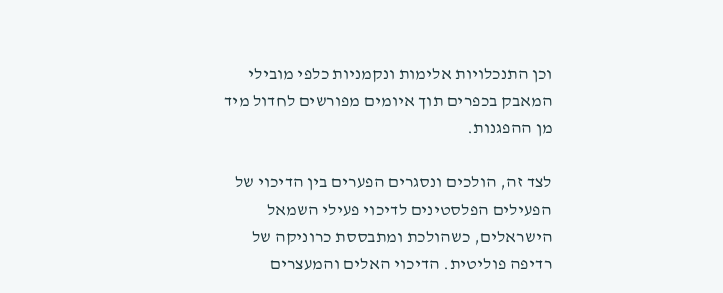וכן התנכלויות אלימות ונקמניות כלפי מובילי המאבק בכפרים תוך איומים מפורשים לחדול מיד מן ההפגנות.

לצד זה, הולכים ונסגרים הפערים בין הדיכוי של הפעילים הפלסטינים לדיכוי פעילי השמאל הישראלים, כשהולכת ומתבססת כרוניקה של רדיפה פוליטית. הדיכוי האלים והמעצרים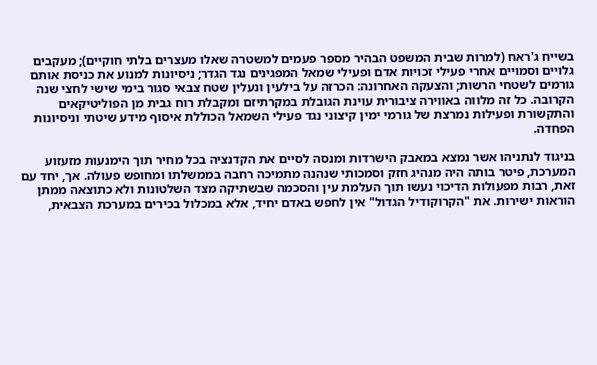בשייח ג'ראח (למרות שבית המשפט הבהיר מספר פעמים למשטרה שאלו מעצרים בלתי חוקיים); מעקבים גלויים וסמויים אחרי פעילי זכויות אדם ופעילי שמאל המפגינים נגד הגדר; ניסיונות למנוע את כניסת אותם גורמים לשטחי הרשות; והצעקה האחרונה: הכרזה על בילעין ונעלין שטח צבאי סגור בימי שישי לחצי שנה הקרובה. כל זה מלווה באווירה ציבורית עוינת הגובלת במקרתיזם ומקבלת רוח גבית מן הפוליטיקאים והתקשורת ופעילות נמרצת של גורמי ימין קיצוני נגד פעילי השמאל הכוללת איסוף מידע שיטתי וניסיונות הפחדה.

בניגוד לנתניהו אשר נמצא במאבק הישרדות ומנסה לסיים את הקדנציה בכל מחיר תוך הימנעות מזעזוע המערכת, פיטר בותה היה מנהיג חזק וסמכותי שנהנה מתמיכה רחבה בממשלתו ומחופש פעולה. אך, יחד עם זאת, רבות מפעולות הדיכוי נעשו תוך העלמת עין והסכמה שבשתיקה מצד השלטונות ולא כתוצאה ממתן הוראות ישירות. את "הקרוקודיל הגדול" אין לחפש באדם יחיד, אלא במכלול בכירים במערכת הצבאית,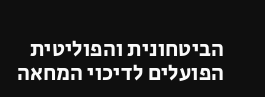הביטחונית והפוליטית הפועלים לדיכוי המחאה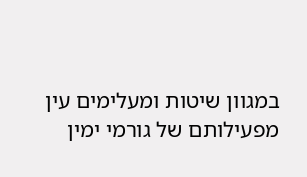במגוון שיטות ומעלימים עין מפעילותם של גורמי ימין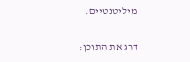מיליטנטיים.

דרג את התוכן: